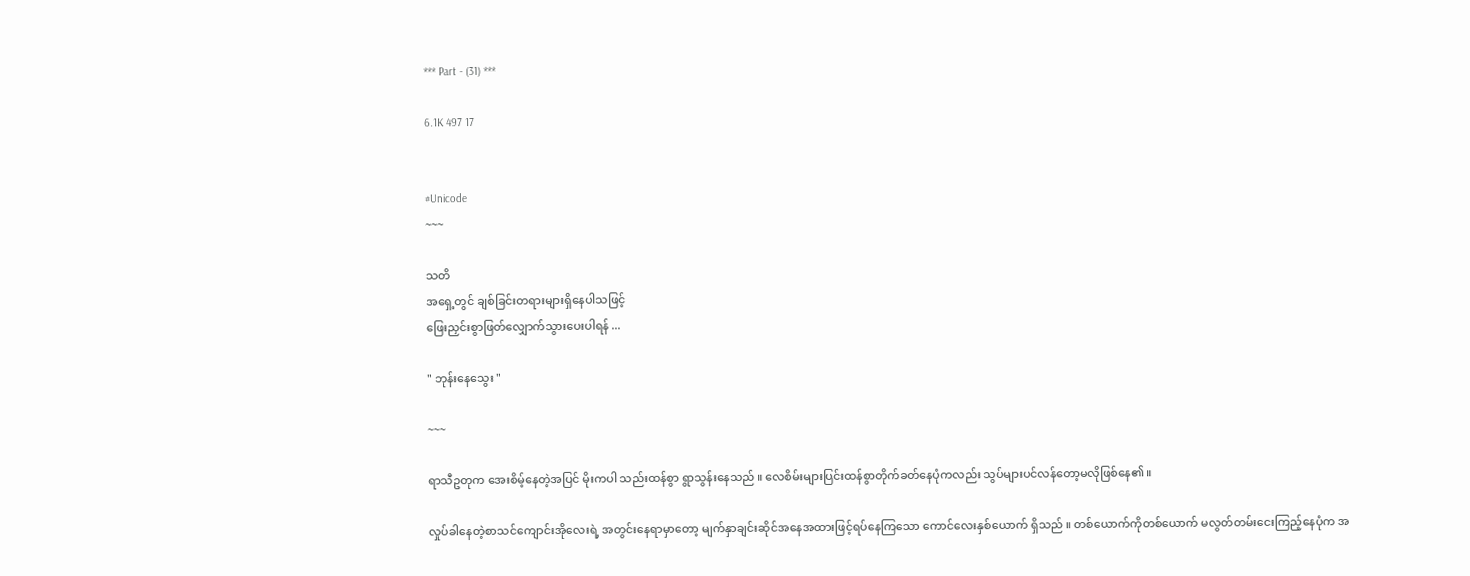*** Part - (31) ***

6.1K 497 17


#Unicode
~~~

သတိ
အရှေ့တွင် ချစ်ခြင်းတရားများရှိနေပါသဖြင့်
ဖြေးညှင်းစွာဖြတ်လျှောက်သွားပေးပါရန် ...

" ဘုန်းနေသွေး "

~~~

ရာသီဥတုက အေးစိမ့်နေတဲ့အပြင် မိုးကပါ သည်းထန်စွာ ရွာသွန်းနေသည် ။ လေစိမ်းများပြင်းထန်စွာတိုက်ခတ်နေပုံကလည်း သွပ်များပင်လန်တော့မလိုဖြစ်နေ၏ ။

လှုပ်ခါနေတဲ့စာသင်ကျောင်းအိုလေးရဲ့ အတွင်းနေရာမှာတော့ မျက်နှာချင်းဆိုင်အနေအထားဖြင့်ရပ်နေကြသော ကောင်လေးနှစ်ယောက် ရှိသည် ။ တစ်ယောက်ကိုတစ်ယောက် မလွတ်တမ်းငေးကြည့်နေပုံက အ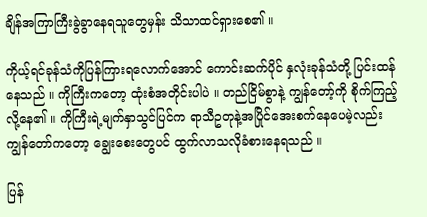ချိန်အကြာကြီးခွဲခွာနေရသူတွေမှန်း သိသာထင်ရှားစေ၏ ။

ကိုယ့်ရင်ခုန်သံကိုပြန်ကြားရလောက်အောင် ကောင်းဆက်ပိုင် နှလုံးခုန်သံတို့ ပြင်းထန်နေသည် ။ ကိုကြီးကတော့ ထုံးစံအတိုင်းပါပဲ ။ တည်ငြိမ်စွာနဲ့ ကျွန်တော့်ကို စိုက်ကြည့်လို့နေ၏ ။ ကိုကြီးရဲ့မျက်နှာသွင်ပြင်က ရာသီဥတုနဲ့အပြိုင်အေးစက်နေပေမဲ့လည်း ကျွန်တော်ကတော့ ချွေးစေးတွေပင် ထွက်လာသလိုခံစားနေရသည် ။

ပြန်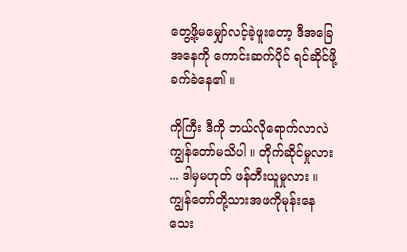တွေ့ဖို့မမျှော်လင့်ခဲ့ဖူးတော့ ဒီအခြေအနေကို ကောင်းဆက်ပိုင် ရင်ဆိုင်ဖို့ခက်ခဲနေ၏ ။

ကိုကြီး ဒီကို ဘယ်လိုရောက်လာလဲ ကျွန်တော်မသိပါ ။ တိုက်ဆိုင်မှုလား ... ဒါမှမဟုတ် ဖန်တီးယူမှုလား ။ ကျွန်တော်တို့သားအဖကိုမုန်းနေသေး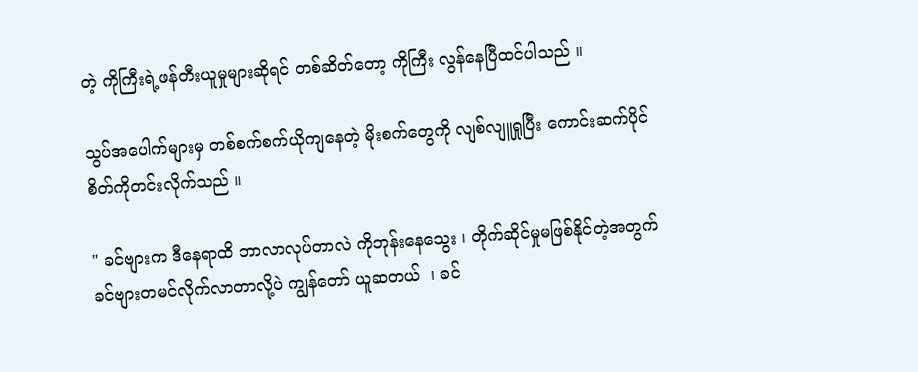တဲ့ ကိုကြီးရဲ့ဖန်တီးယူမှုများဆိုရင် တစ်ဆိတ်တော့ ကိုကြီး လွန်နေပြီထင်ပါသည် ။

သွပ်အပေါက်များမှ တစ်စက်စက်ယိုကျနေတဲ့ မိုးစက်တွေကို လျစ်လျူရှုပြီး ကောင်းဆက်ပိုင် စိတ်ကိုတင်းလိုက်သည် ။

" ခင်ဗျားက ဒီနေရာထိ ဘာလာလုပ်တာလဲ ကိုဘုန်းနေသွေး ၊ တိုက်ဆိုင်မှုမဖြစ်နိုင်တဲ့အတွက် ခင်ဗျားတမင်လိုက်လာတာလို့ပဲ ကျွန်တော် ယူဆတယ်  ၊ ခင်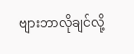ဗျားဘာလိုချင်လို့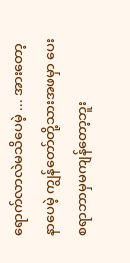ရောက်လာလဲမသိပေမဲ့ ... အားတော့နာပေမဲ့ ကျွန်တော်တို့သားအဖမှာ ပေးစရာဘာမှမကျန်တော့ဘူး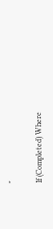"

If (Completed) Where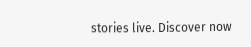stories live. Discover now